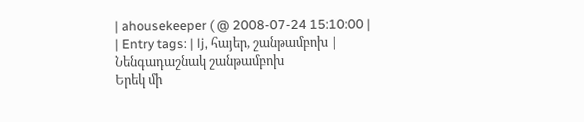| ahousekeeper ( @ 2008-07-24 15:10:00 |
| Entry tags: | lj, հայեր, շանթամբոխ |
Նենգադաշնակ շանթամբոխ
Երեկ մի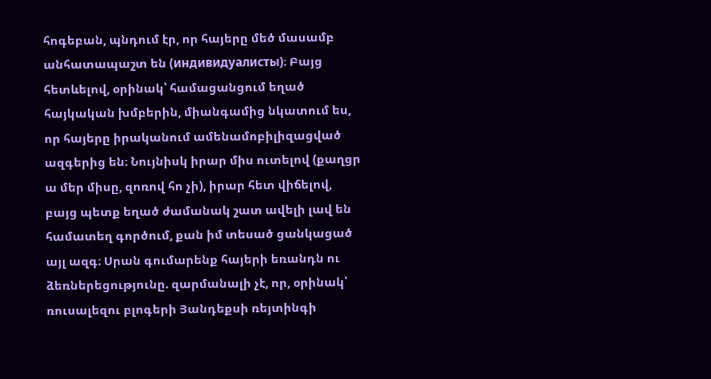հոգեբան, պնդում էր, որ հայերը մեծ մասամբ անհատապաշտ են (индивидуалисты)։ Բայց հետևելով, օրինակ՝ համացանցում եղած հայկական խմբերին, միանգամից նկատում ես, որ հայերը իրականում ամենամոբիլիզացված ազգերից են։ Նույնիսկ իրար միս ուտելով (քաղցր ա մեր միսը, զոռով հո չի), իրար հետ վիճելով, բայց պետք եղած ժամանակ շատ ավելի լավ են համատեղ գործում, քան իմ տեսած ցանկացած այլ ազգ։ Սրան գումարենք հայերի եռանդն ու ձեռներեցությունը. զարմանալի չէ, որ, օրինակ՝ ռուսալեզու բլոգերի Յանդեքսի ռեյտինգի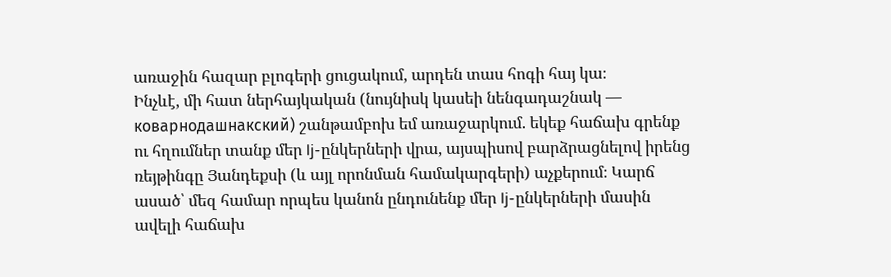առաջին հազար բլոգերի ցուցակում, արդեն տաս հոգի հայ կա։
Ինչևէ, մի հատ ներհայկական (նույնիսկ կասեի նենգադաշնակ — коварнодашнакский) շանթամբոխ եմ առաջարկում. եկեք հաճախ գրենք ու հղումներ տանք մեր lj-ընկերների վրա, այսպիսով բարձրացնելով իրենց ռեյթինգը Յանդեքսի (և այլ որոնման համակարգերի) աչքերում։ Կարճ ասած՝ մեզ համար որպես կանոն ընդունենք մեր lj-ընկերների մասին ավելի հաճախ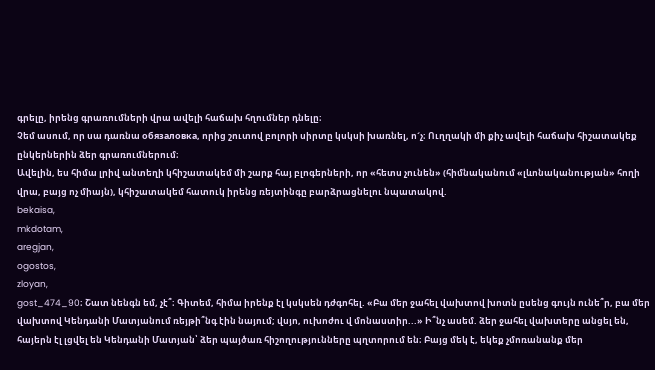գրելը, իրենց գրառումների վրա ավելի հաճախ հղումներ դնելը։
Չեմ ասում, որ սա դառնա обязаловка, որից շուտով բոլորի սիրտը կսկսի խառնել, ո´չ։ Ուղղակի մի քիչ ավելի հաճախ հիշատակեք ընկերներին ձեր գրառումներում։
Ավելին, ես հիմա լրիվ անտեղի կհիշատակեմ մի շարք հայ բլոգերների, որ «հետս չունեն» (հիմնականում «լևոնականության» հողի վրա, բայց ոչ միայն), կհիշատակեմ հատուկ իրենց ռեյտինգը բարձրացնելու նպատակով.
bekaisa,
mkdotam,
aregjan,
ogostos,
zloyan,
gost_474_90։ Շատ նենգն եմ, չէ՞։ Գիտեմ, հիմա իրենք էլ կսկսեն դժգոհել. «Բա մեր ջահել վախտով խոտն ըսենց գույն ունե՞ր, բա մեր վախտով Կենդանի Մատյանում ռեյթի՞նգ էին նայում; վսյո, ուխոժու վ մոնաստիր...» Ի՞նչ ասեմ. ձեր ջահել վախտերը անցել են, հայերն էլ լցվել են Կենդանի Մատյան՝ ձեր պայծառ հիշողությունները պղտորում են։ Բայց մեկ է, եկեք չմոռանանք մեր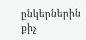ընկերներին քիչ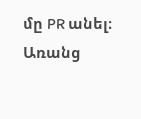մը PR անել։ Առանց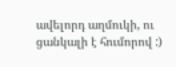ավելորդ աղմուկի, ու ցանկալի է հումորով :)